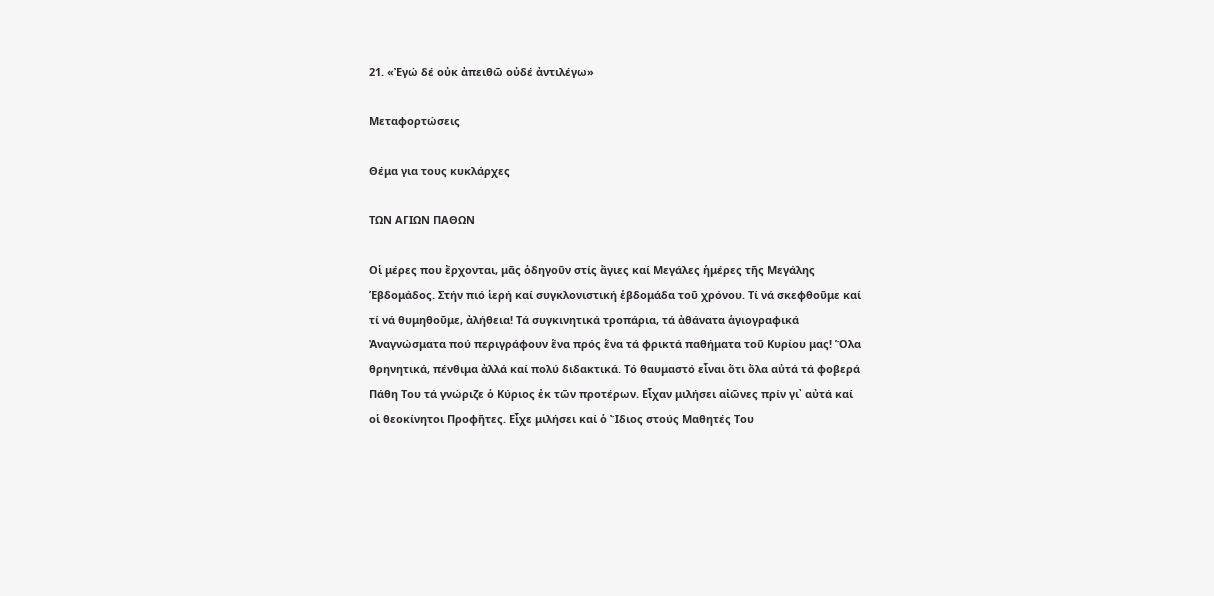21. «Ἐγώ δέ οὐκ ἀπειθῶ οὐδέ ἀντιλέγω»

Μεταφορτώσεις

Θέμα για τους κυκλάρχες

ΤΩΝ ΑΓΙΩΝ ΠΑΘΩΝ

Οἱ μέρες που ἔρχονται, μᾶς ὁδηγοῦν στίς ἅγιες καί Μεγάλες ἡμέρες τῆς Μεγάλης Ἑβδομάδος. Στήν πιό ἱερή καί συγκλονιστική ἑβδομάδα τοῦ χρόνου. Τί νά σκεφθοῦμε καί τί νά θυμηθοῦμε, ἀλήθεια! Τά συγκινητικά τροπάρια, τά ἀθάνατα ἁγιογραφικά Ἀναγνώσματα πού περιγράφουν ἕνα πρός ἕνα τά φρικτά παθήματα τοῦ Κυρίου μας! Ὅλα θρηνητικά, πένθιμα ἀλλά καί πολύ διδακτικά. Τό θαυμαστό εἶναι ὅτι ὅλα αὐτά τά φοβερά Πάθη Του τά γνώριζε ὁ Κύριος ἐκ τῶν προτέρων. Εἶχαν μιλήσει αἰῶνες πρίν γι᾿ αὐτά καί οἱ θεοκίνητοι Προφῆτες. Εἶχε μιλήσει καί ὁ Ἴδιος στούς Μαθητές Του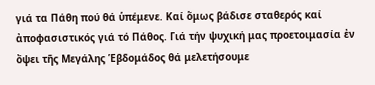γιά τα Πάθη πού θά ὑπέμενε. Καί ὅμως βάδισε σταθερός καί ἀποφασιστικός γιά τό Πάθος. Γιά τήν ψυχική μας προετοιμασία ἐν ὄψει τῆς Μεγάλης Ἑβδομάδος θά μελετήσουμε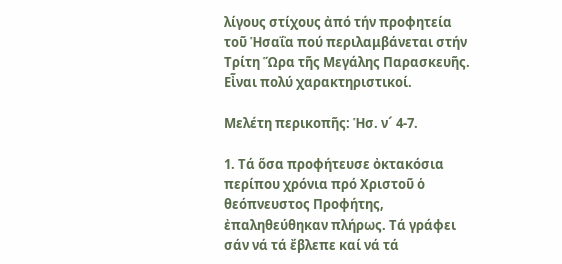λίγους στίχους ἀπό τήν προφητεία τοῦ Ἡσαΐα πού περιλαμβάνεται στήν Τρίτη Ὥρα τῆς Μεγάλης Παρασκευῆς. Εἶναι πολύ χαρακτηριστικοί.

Μελέτη περικοπῆς: Ἡσ. ν´ 4-7.

1. Τά ὅσα προφήτευσε ὀκτακόσια περίπου χρόνια πρό Χριστοῦ ὁ θεόπνευστος Προφήτης, ἐπαληθεύθηκαν πλήρως. Τά γράφει σάν νά τά ἔβλεπε καί νά τά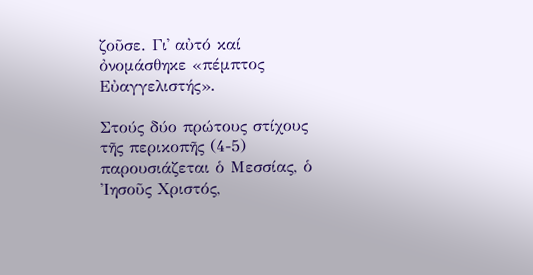ζοῦσε. Γι᾿ αὐτό καί ὀνομάσθηκε «πέμπτος Εὐαγγελιστής».

Στούς δύο πρώτους στίχους τῆς περικοπῆς (4-5) παρουσιάζεται ὁ Μεσσίας, ὁ Ἰησοῦς Χριστός,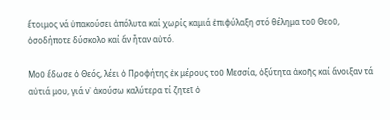ἕτοιμος νά ὑπακούσει ἀπόλυτα καί χωρίς καμιά ἐπιφύλαξη στό θέλημα τοῦ Θεοῦ, ὁσοδήποτε δύσκολο καί ἄν ἦταν αὐτό.

Μοῦ ἔδωσε ὁ Θεός, λέει ὁ Προφήτης ἐκ μέρους τοῦ Μεσσία, ὀξύτητα ἀκοῆς καί ἄνοιξαν τά αὐτιά μου, γιά ν᾿ ἀκούσω καλύτερα τί ζητεῖ ὁ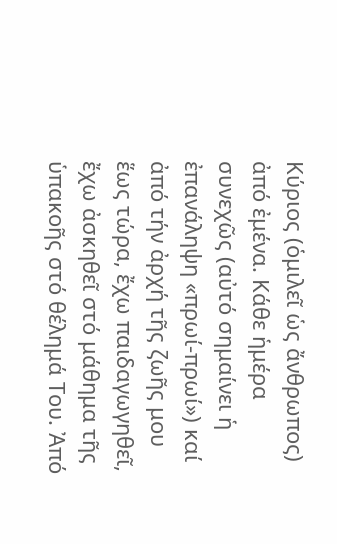Κύριος (ὁμιλεῖ ὡς ἄνθρωπος) ἀπό ἐμένα. Κάθε ἡμέρα συνεχῶς (αὐτό σημαίνει ἡ ἐπανάληψη «πρωί-πρωί») καί ἀπό τήν ἀρχή τῆς ζωῆς μου ἕως τώρα, ἔχω παιδαγωγηθεῖ, ἔχω ἀσκηθεῖ στό μάθημα τῆς ὑπακοῆς στό θέλημά Του. Ἀπό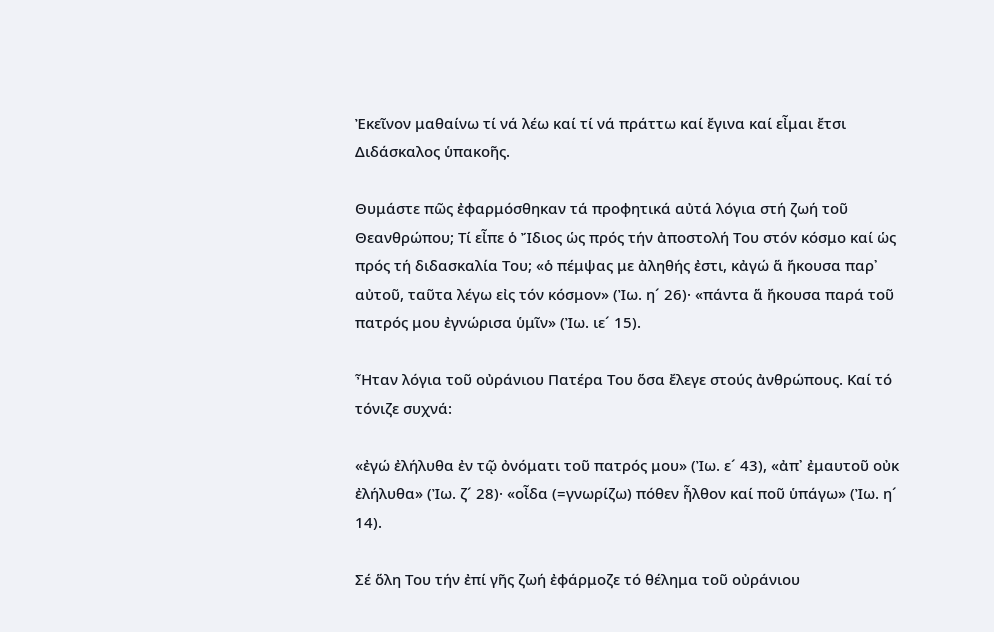Ἐκεῖνον μαθαίνω τί νά λέω καί τί νά πράττω καί ἔγινα καί εἶμαι ἔτσι Διδάσκαλος ὑπακοῆς.

Θυμάστε πῶς ἐφαρμόσθηκαν τά προφητικά αὐτά λόγια στή ζωή τοῦ Θεανθρώπου; Τί εἶπε ὁ Ἴδιος ὡς πρός τήν ἀποστολή Του στόν κόσμο καί ὡς πρός τή διδασκαλία Του; «ὁ πέμψας με ἀληθής ἐστι, κἀγώ ἅ ἤκουσα παρ᾿ αὐτοῦ, ταῦτα λέγω εἰς τόν κόσμον» (Ἰω. η´ 26)· «πάντα ἅ ἤκουσα παρά τοῦ πατρός μου ἐγνώρισα ὑμῖν» (Ἰω. ιε´ 15).

Ἦταν λόγια τοῦ οὐράνιου Πατέρα Του ὅσα ἔλεγε στούς ἀνθρώπους. Καί τό τόνιζε συχνά:

«ἐγώ ἐλήλυθα ἐν τῷ ὀνόματι τοῦ πατρός μου» (Ἰω. ε´ 43), «ἀπ᾿ ἐμαυτοῦ οὐκ ἐλήλυθα» (Ἰω. ζ´ 28)· «οἶδα (=γνωρίζω) πόθεν ἦλθον καί ποῦ ὑπάγω» (Ἰω. η´ 14).

Σέ ὅλη Του τήν ἐπί γῆς ζωή ἐφάρμοζε τό θέλημα τοῦ οὐράνιου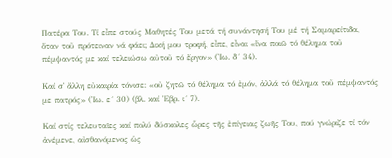Πατέρα Του. Τί εἶπε στούς Μαθητές Του μετά τή συνάντησή Του μέ τή Σαμαρείτιδα, ὅταν τοῦ πρότειναν νά φάει; Δική μου τροφή, εἶπε, εἶναι «ἵνα ποιῶ τό θέλημα τοῦ πέμψαντός με καί τελειώσω αὐτοῦ τό ἔργον» (Ἰω. δ´ 34).

Καί σ᾿ ἄλλη εὐκαιρία τόνισε: «οὐ ζητῶ τό θέλημα τό ἐμόν, ἀλλά τό θέλημα τοῦ πέμψαντός με πατρός» (Ἰω. ε´ 30) (βλ. καί Ἑβρ. ι´ 7).

Καί στίς τελευταῖες καί πολύ δύσκολες ὧρες τῆς ἐπίγειας ζωῆς Του, πού γνώριζε τί τόν ἀνέμενε, αἰσθανόμενος ὡς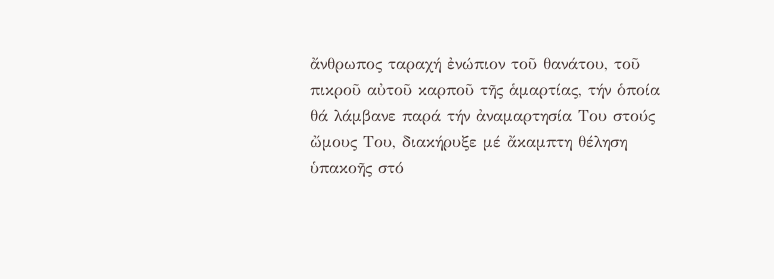ἄνθρωπος ταραχή ἐνώπιον τοῦ θανάτου, τοῦ πικροῦ αὐτοῦ καρποῦ τῆς ἁμαρτίας, τήν ὁποία θά λάμβανε παρά τήν ἀναμαρτησία Του στούς ὤμους Του, διακήρυξε μέ ἄκαμπτη θέληση ὑπακοῆς στό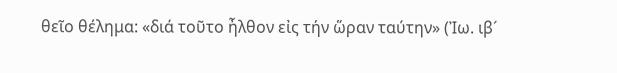θεῖο θέλημα: «διά τοῦτο ἦλθον εἰς τήν ὥραν ταύτην» (Ἰω. ιβ´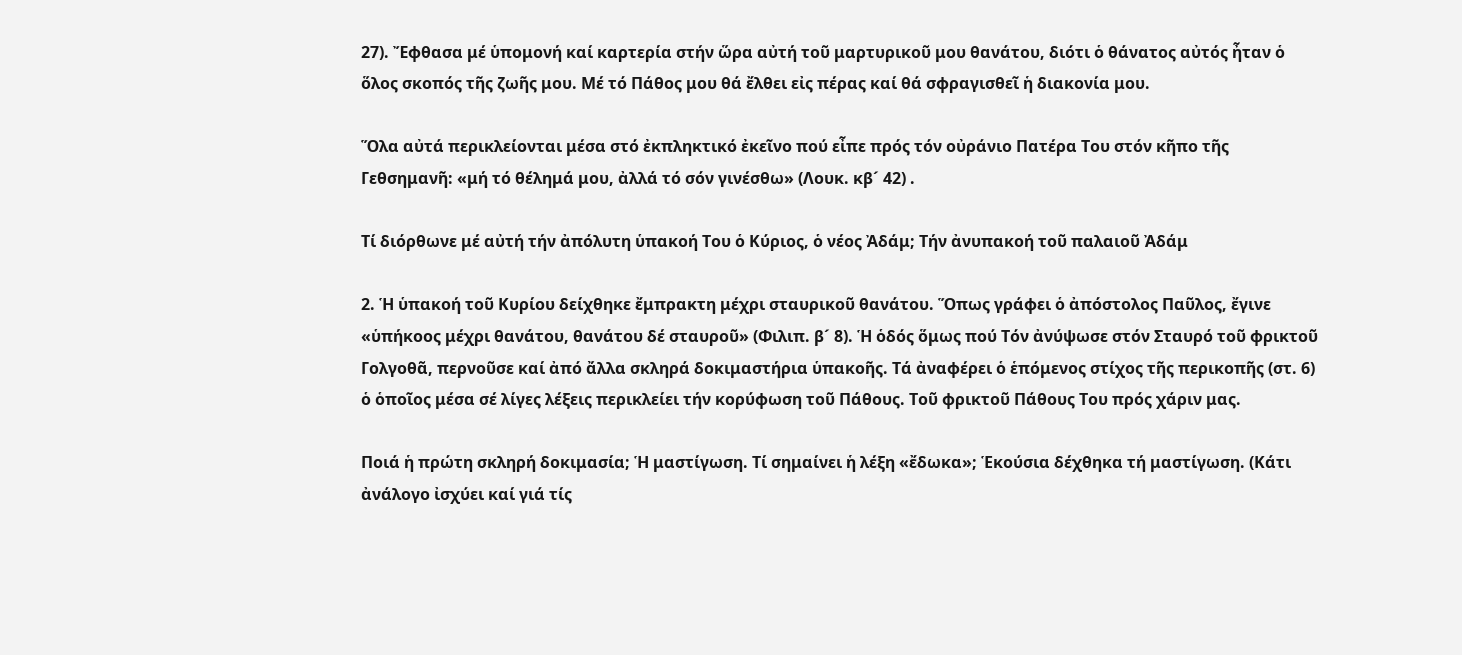27). Ἔφθασα μέ ὑπομονή καί καρτερία στήν ὥρα αὐτή τοῦ μαρτυρικοῦ μου θανάτου, διότι ὁ θάνατος αὐτός ἦταν ὁ ὅλος σκοπός τῆς ζωῆς μου. Μέ τό Πάθος μου θά ἔλθει εἰς πέρας καί θά σφραγισθεῖ ἡ διακονία μου.

Ὅλα αὐτά περικλείονται μέσα στό ἐκπληκτικό ἐκεῖνο πού εἶπε πρός τόν οὐράνιο Πατέρα Του στόν κῆπο τῆς Γεθσημανῆ: «μή τό θέλημά μου, ἀλλά τό σόν γινέσθω» (Λουκ. κβ´ 42) .

Τί διόρθωνε μέ αὐτή τήν ἀπόλυτη ὑπακοή Του ὁ Κύριος, ὁ νέος Ἀδάμ; Τήν ἀνυπακοή τοῦ παλαιοῦ Ἀδάμ

2. Ἡ ὑπακοή τοῦ Κυρίου δείχθηκε ἔμπρακτη μέχρι σταυρικοῦ θανάτου. Ὅπως γράφει ὁ ἀπόστολος Παῦλος, ἔγινε «ὑπήκοος μέχρι θανάτου, θανάτου δέ σταυροῦ» (Φιλιπ. β´ 8). Ἡ ὁδός ὅμως πού Τόν ἀνύψωσε στόν Σταυρό τοῦ φρικτοῦ Γολγοθᾶ, περνοῦσε καί ἀπό ἄλλα σκληρά δοκιμαστήρια ὑπακοῆς. Τά ἀναφέρει ὁ ἑπόμενος στίχος τῆς περικοπῆς (στ. 6) ὁ ὁποῖος μέσα σέ λίγες λέξεις περικλείει τήν κορύφωση τοῦ Πάθους. Τοῦ φρικτοῦ Πάθους Του πρός χάριν μας.

Ποιά ἡ πρώτη σκληρή δοκιμασία; Ἡ μαστίγωση. Τί σημαίνει ἡ λέξη «ἔδωκα»; Ἑκούσια δέχθηκα τή μαστίγωση. (Κάτι ἀνάλογο ἰσχύει καί γιά τίς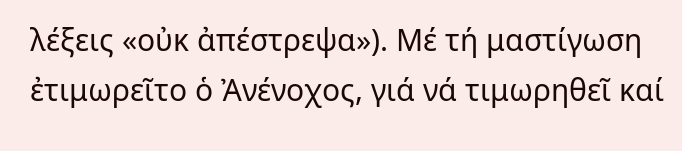λέξεις «οὐκ ἀπέστρεψα»). Μέ τή μαστίγωση ἐτιμωρεῖτο ὁ Ἀνένοχος, γιά νά τιμωρηθεῖ καί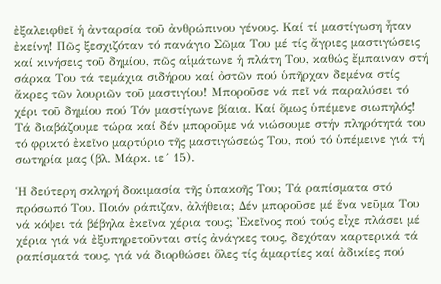ἐξαλειφθεῖ ἡ ἀνταρσία τοῦ ἀνθρώπινου γένους. Καί τί μαστίγωση ἦταν ἐκείνη! Πῶς ξεσχιζόταν τό πανάγιο Σῶμα Του μέ τίς ἄγριες μαστιγώσεις καί κινήσεις τοῦ δημίου, πῶς αἱμάτωνε ἡ πλάτη Του, καθώς ἔμπαιναν στή σάρκα Του τά τεμάχια σιδήρου καί ὀστῶν πού ὑπῆρχαν δεμένα στίς ἄκρες τῶν λουριῶν τοῦ μαστιγίου! Μποροῦσε νά πεῖ νά παραλύσει τό χέρι τοῦ δημίου πού Τόν μαστίγωνε βίαια. Καί ὅμως ὑπέμενε σιωπηλός! Τά διαβάζουμε τώρα καί δέν μποροῦμε νά νιώσουμε στήν πληρότητά του τό φρικτό ἐκεῖνο μαρτύριο τῆς μαστιγώσεώς Του, πού τό ὑπέμεινε γιά τή σωτηρία μας (βλ. Μάρκ. ιε´ 15).

Ἡ δεύτερη σκληρή δοκιμασία τῆς ὑπακοῆς Του; Τά ραπίσματα στό πρόσωπό Του. Ποιόν ράπιζαν, ἀλήθεια; Δέν μποροῦσε μέ ἕνα νεῦμα Του νά κόψει τά βέβηλα ἐκεῖνα χέρια τους; Ἐκεῖνος πού τούς εἶχε πλάσει μέ χέρια γιά νά ἐξυπηρετοῦνται στίς ἀνάγκες τους, δεχόταν καρτερικά τά ραπίσματά τους, γιά νά διορθώσει ὅλες τίς ἁμαρτίες καί ἀδικίες πού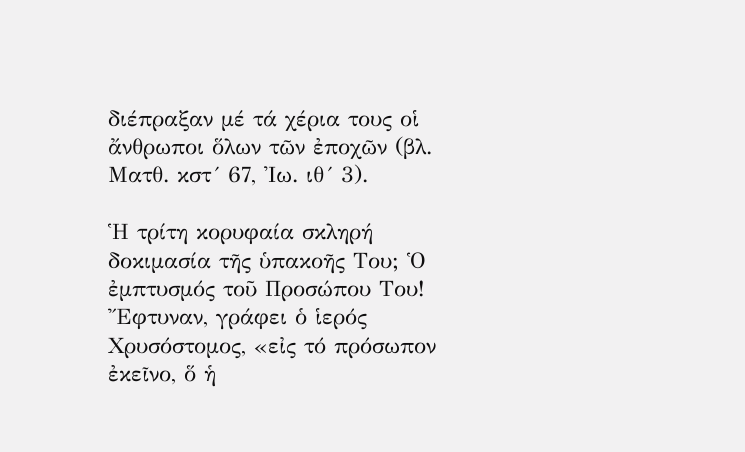διέπραξαν μέ τά χέρια τους οἱ ἄνθρωποι ὅλων τῶν ἐποχῶν (βλ. Ματθ. κστ´ 67, Ἰω. ιθ´ 3).

Ἡ τρίτη κορυφαία σκληρή δοκιμασία τῆς ὑπακοῆς Του; Ὁ ἐμπτυσμός τοῦ Προσώπου Του! Ἔφτυναν, γράφει ὁ ἱερός Χρυσόστομος, «εἰς τό πρόσωπον ἐκεῖνο, ὅ ἡ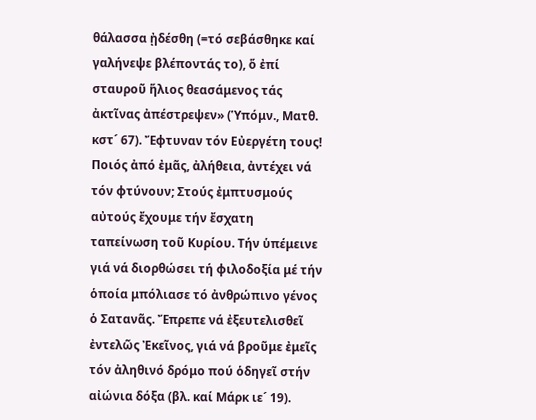θάλασσα ᾐδέσθη (=τό σεβάσθηκε καί γαλήνεψε βλέποντάς το), ὅ ἐπί σταυροῦ ἥλιος θεασάμενος τάς ἀκτῖνας ἀπέστρεψεν» (Ὑπόμν., Ματθ. κστ´ 67). Ἔφτυναν τόν Εὐεργέτη τους! Ποιός ἀπό ἐμᾶς, ἀλήθεια, ἀντέχει νά τόν φτύνουν; Στούς ἐμπτυσμούς αὐτούς ἔχουμε τήν ἔσχατη ταπείνωση τοῦ Κυρίου. Τήν ὑπέμεινε γιά νά διορθώσει τή φιλοδοξία μέ τήν ὁποία μπόλιασε τό ἀνθρώπινο γένος ὁ Σατανᾶς. Ἔπρεπε νά ἐξευτελισθεῖ ἐντελῶς Ἐκεῖνος, γιά νά βροῦμε ἐμεῖς τόν ἀληθινό δρόμο πού ὁδηγεῖ στήν αἰώνια δόξα (βλ. καί Μάρκ ιε´ 19).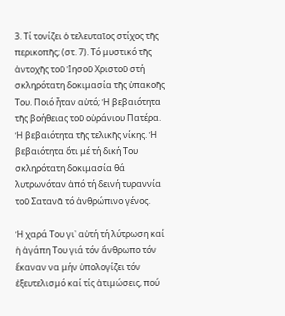3. Τί τονίζει ὁ τελευταῖος στίχος τῆς περικοπῆς; (στ. 7). Τό μυστικό τῆς ἀντοχῆς τοῦ Ἰησοῦ Χριστοῦ στή σκληρότατη δοκιμασία τῆς ὑπακοῆς Του. Ποιό ἦταν αὐτό; Ἡ βεβαιότητα τῆς βοήθειας τοῦ οὐράνιου Πατέρα. Ἡ βεβαιότητα τῆς τελικῆς νίκης. Ἡ βεβαιότητα ὅτι μέ τή δική Του σκληρότατη δοκιμασία θά λυτρωνόταν ἀπό τή δεινή τυραννία τοῦ Σατανᾶ τό ἀνθρώπινο γένος.

Ἡ χαρά Του γι᾿ αὐτή τή λύτρωση καί ἡ ἀγάπη Του γιά τόν ἄνθρωπο τόν ἔκαναν να μήν ὑπολογίζει τόν ἐξευτελισμό καί τίς ἀτιμώσεις, πού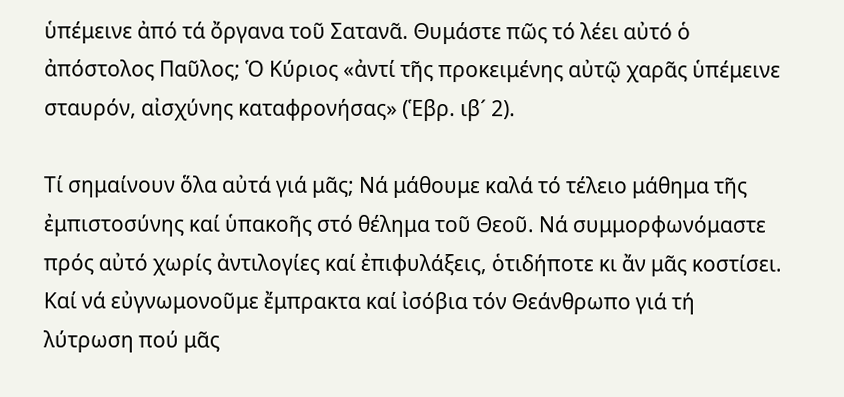ὑπέμεινε ἀπό τά ὄργανα τοῦ Σατανᾶ. Θυμάστε πῶς τό λέει αὐτό ὁ ἀπόστολος Παῦλος; Ὁ Κύριος «ἀντί τῆς προκειμένης αὐτῷ χαρᾶς ὑπέμεινε σταυρόν, αἰσχύνης καταφρονήσας» (Ἑβρ. ιβ´ 2).

Τί σημαίνουν ὅλα αὐτά γιά μᾶς; Νά μάθουμε καλά τό τέλειο μάθημα τῆς ἐμπιστοσύνης καί ὑπακοῆς στό θέλημα τοῦ Θεοῦ. Νά συμμορφωνόμαστε πρός αὐτό χωρίς ἀντιλογίες καί ἐπιφυλάξεις, ὁτιδήποτε κι ἄν μᾶς κοστίσει. Καί νά εὐγνωμονοῦμε ἔμπρακτα καί ἰσόβια τόν Θεάνθρωπο γιά τή λύτρωση πού μᾶς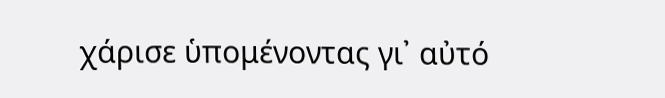χάρισε ὑπομένοντας γι᾿ αὐτό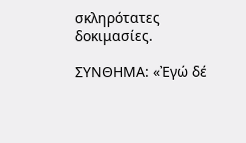σκληρότατες δοκιμασίες.

ΣΥΝΘΗΜΑ: «Ἐγώ δέ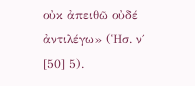οὐκ ἀπειθῶ οὐδέ ἀντιλέγω» (Ἡσ. ν΄ [50] 5).